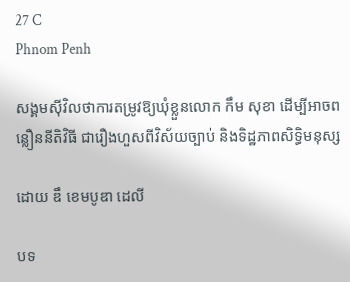27 C
Phnom Penh

សង្គមស៊ីវិលថាការតម្រូវឱ្យឃុំខ្លួនលោក កឹម សុខា ដើម្បីអាចពន្លឿននីតិវិធី ជារឿងហួសពីវិស័យច្បាប់ និងទិដ្ឋភាពសិទ្ធិមនុស្ស

ដោយ ឌឹ ខេមបូឌា ដេលី

បទ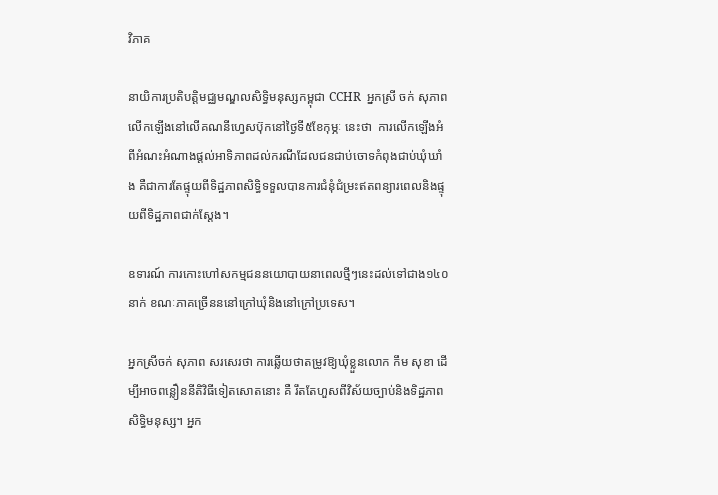វិភាគ

នាយិការប្រតិបត្តិមជ្ឈមណ្ឌលសិទ្ធិមនុស្សកម្ពុជា CCHR  អ្នកស្រី ចក់ សុភាព លើកឡើងនៅលើគណនីហ្វេសប៊ុកនៅថ្ងៃទី៥ខែកុម្ភៈ នេះថា  ការលើកឡើងអំពីអំណះអំណាងផ្តល់អាទិភាពដល់ករណីដែលជនជាប់ចោទកំពុងជាប់ឃុំឃាំង គឺជាការតែផ្ទុយពីទិដ្ឋភាពសិទ្ធិទទួលបានការជំនុំជំម្រះឥតពន្យារពេលនិងផ្ទុយពីទិដ្ឋភាពជាក់ស្តែង។

ឧទារណ៍ ការកោះហៅសកម្មជននយោបាយនាពេលថ្មីៗនេះដល់ទៅជាង១៤០នាក់ ខណៈភាគច្រើនននៅក្រៅឃុំនិងនៅក្រៅប្រទេស។

អ្នកស្រីចក់ សុភាព សរសេរថា ការឆ្លើយថាតម្រូវឱ្យឃុំខ្លួនលោក កឹម សុខា ដើម្បីអាចពន្លឿននីតិវិធីទៀតសោតនោះ គឺ រឹតតែហួសពីវិស័យច្បាប់និងទិដ្ឋភាពសិទ្ធិមនុស្ស។ អ្នក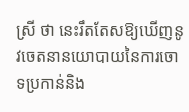ស្រី ថា នេះរឹតតែសឱ្យឃើញនូវចេតនានយោបាយនៃការចោទប្រកាន់និង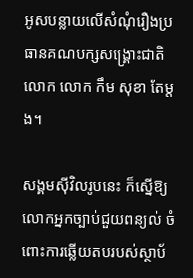អូសបន្លាយលើសំណុំរឿងប្រធានគណបក្សសង្រ្គោះជាតិលោក លោក កឹម សុខា តែម្តង។

សង្គមស៊ីវិលរូបនេះ ក៏ស្នើឱ្យលោកអ្នកច្បាប់ជួយពន្យល់ ចំពោះការឆ្លើយតបរបស់ស្ថាប័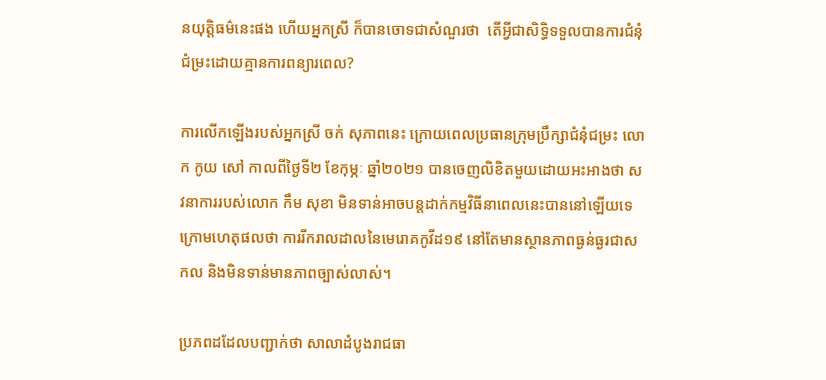នយុត្តិធម៌នេះផង ហើយអ្នកស្រី ក៏បានចោទជាសំណួរថា  តើអ្វីជាសិទ្ធិទទួលបានការជំនុំជំម្រះដោយគ្មានការពន្យារពេល?

ការលើកឡើងរបស់អ្នកស្រី ចក់ សុភាពនេះ ក្រោយពេលប្រធានក្រុមប្រឹក្សាជំនុំជម្រះ លោក កូយ សៅ កាលពីថ្ងៃទី២ ខែកុម្ភៈ ឆ្នាំ២០២១ បានចេញលិខិតមួយដោយអះអាងថា សវនាការរបស់លោក កឹម សុខា មិនទាន់អាចបន្តដាក់កម្មវិធីនាពេលនេះបាននៅឡើយទេ ក្រោមហេតុផលថា ការរីករាលដាលនៃមេរោគកូវីដ១៩ នៅតែមានស្ថានភាពធ្ងន់ធ្ងរជាសកល និងមិនទាន់មានភាពច្បាស់លាស់។

ប្រភពដដែលបញ្ជាក់ថា សាលាដំបូងរាជធា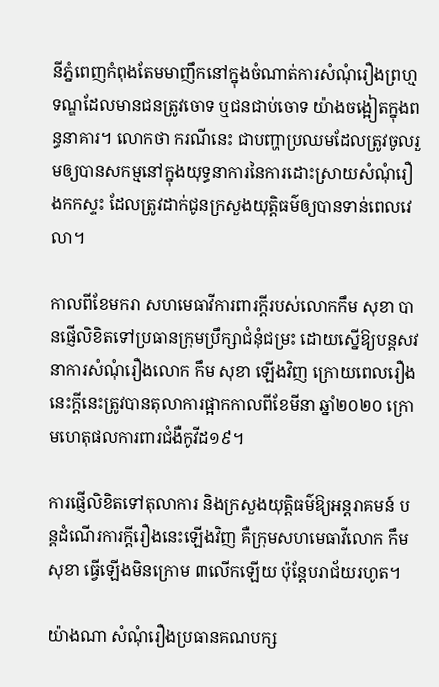នីភ្នំពេញកំពុងតែមមាញឹកនៅក្នុងចំណាត់ការសំណុំរឿងព្រហ្មទណ្ឌដែលមានជនត្រូវចោទ ឬជនជាប់ចោទ យ៉ាងចង្អៀតក្នុងពន្ធនាគារ។ លោកថា ករណីនេះ ជាបញ្ហាប្រឈមដែលត្រូវចូលរួមឲ្យបានសកម្មនៅក្នុងយុទ្ធនាការនៃការដោះស្រាយសំណុំរឿងកកស្ទះ ដែលត្រូវដាក់ជូនក្រសួងយុត្តិធម៌ឲ្យបានទាន់ពេលវេលា។

កាលពីខែមករា សហមេធាវីការពារក្តីរបស់លោកកឹម សុខា បានផ្ញើលិខិតទៅប្រធានក្រុមប្រឹក្សាជំនុំជម្រះ ដោយស្នើឱ្យបន្តសវនាការសំណុំរឿងលោក កឹម សុខា ឡើងវិញ ក្រោយពេលរឿងនេះក្តីនេះត្រូវបានតុលាការផ្អាកកាលពីខែមីនា ឆ្នាំ២០២០ ក្រោមហេតុផលការពារជំងឺកូវីដ១៩។

ការផ្ញើលិខិតទៅតុលាការ និងក្រសួងយុត្តិធម៌ឱ្យអន្តរាគមន៍ បន្តដំណើរការក្តីរឿងនេះឡើងវិញ គឺក្រុមសហមេធាវីលោក កឹម សុខា ធ្វើឡើងមិនក្រោម ៣លើកឡើយ ប៉ុន្តែបរាជ័យរហូត។

យ៉ាងណា សំណុំរឿងប្រធានគណបក្ស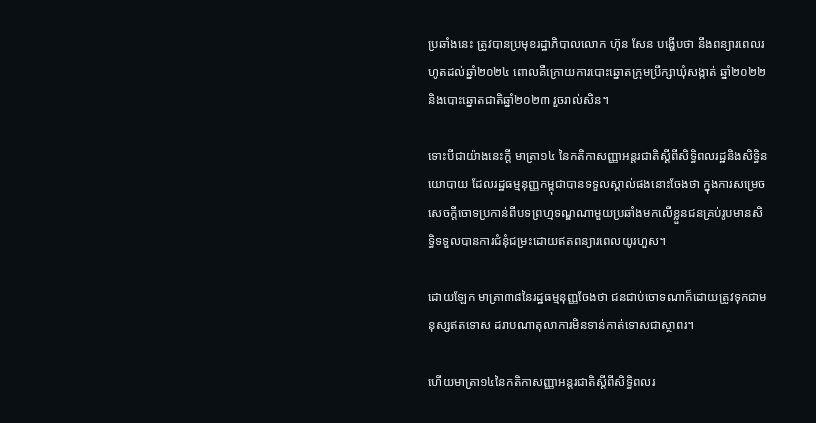ប្រឆាំងនេះ ត្រូវបានប្រមុខរដ្ឋាភិបាលលោក ហ៊ុន សែន បង្ហើបថា នឹងពន្យារពេលរហូតដល់ឆ្នាំ២០២៤ ពោលគឺក្រោយការបោះឆ្នោតក្រុមប្រឹក្សាឃុំសង្កាត់ ឆ្នាំ២០២២ និងបោះឆ្នោតជាតិឆ្នាំ២០២៣ រួចរាល់សិន។

ទោះបីជាយ៉ាងនេះក្តី មាត្រា១៤ នៃកតិកាសញ្ញាអន្តរជាតិស្តីពីសិទ្ធិពលរដ្ឋនិងសិទ្ធិនយោបាយ ដែលរដ្ឋធម្មនុញ្ញកម្ពុជាបានទទួលស្គាល់ផងនោះចែងថា ក្នុងការសម្រេចសេចក្តីចោទប្រកាន់ពីបទព្រហ្មទណ្ឌណាមួយប្រឆាំងមកលើខ្លួនជនគ្រប់រូបមានសិទ្ធិទទួលបានការជំនុំជម្រះដោយឥតពន្យារពេលយូរហួស។

ដោយឡែក មាត្រា៣៨នៃរដ្ឋធម្មនុញ្ញចែងថា ជនជាប់ចោទណាក៏ដោយត្រូវទុកជាមនុស្សឥតទោស ដរាបណាតុលាការមិនទាន់កាត់ទោសជាស្ថាពរ។

ហើយមាត្រា១៤នៃកតិកាសញ្ញាអន្តរជាតិស្តីពីសិទ្ធិពលរ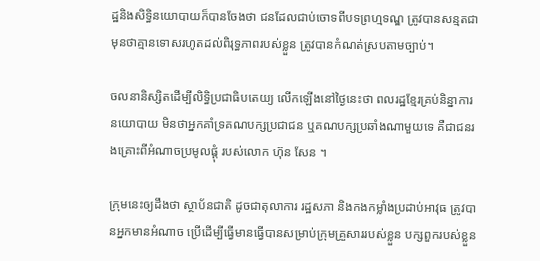ដ្ឋនិងសិទ្ធិនយោបាយក៏បានចែងថា ជនដែលជាប់ចោទពីបទព្រហ្មទណ្ឌ ត្រូវបានសន្មតជាមុនថាគ្មានទោសរហូតដល់ពិរុទ្ធភាពរបស់ខ្លួន ត្រូវបានកំណត់ស្របតាមច្បាប់។

ចលនានិស្សិតដើម្បីលិទ្ធិប្រជាធិបតេយ្យ លើកឡើងនៅថ្ងៃនេះថា ពលរដ្ឋខ្មែរគ្រប់និន្នាការនយោបាយ មិនថាអ្នកគាំទ្រគណបក្សប្រជាជន ឬគណបក្សប្រឆាំងណាមួយទេ គឺជាជនរងគ្រោះពីអំណាចប្រមូលផ្តុំ របស់លោក ហ៊ុន សែន ។

ក្រុមនេះឲ្យដឹងថា ស្ថាប័នជាតិ ដូចជាតុលាការ រដ្ឋសភា និងកងកម្លាំងប្រដាប់អាវុធ ត្រូវបានអ្នកមានអំណាច ប្រើដើម្បីធ្វើមានធ្វើបានសម្រាប់ក្រុមគ្រួសាររបស់ខ្លួន បក្សពួករបស់ខ្លួន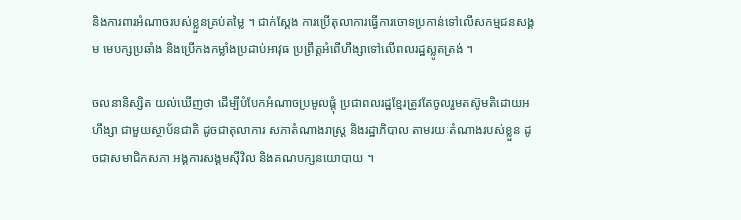និងការពារអំណាចរបស់ខ្លួនគ្រប់តម្លៃ ។ ជាក់ស្តែង ការប្រើតុលាការធ្វើការចោទប្រកាន់ទៅលើសកម្មជនសង្គម មេបក្សប្រឆាំង និងប្រើកងកម្លាំងប្រដាប់អាវុធ ប្រព្រឹត្តអំពើហឹង្សាទៅលើពលរដ្ឋស្លូតត្រង់ ។

ចលនានិស្សិត យល់ឃើញថា ដើម្បីបំបែកអំណាចប្រមូលផ្តុំ ប្រជាពលរដ្ឋខ្មែរត្រូវតែចូលរួមតស៊ូមតិដោយអហឹង្សា ជាមួយស្ថាប័នជាតិ ដូចជាតុលាការ សភាតំណាងរាស្ត្រ និងរដ្ឋាភិបាល តាមរយៈតំណាងរបស់ខ្លួន ដូចជាសមាជិកសភា អង្គការសង្គមស៊ីវិល និងគណបក្សនយោបាយ ។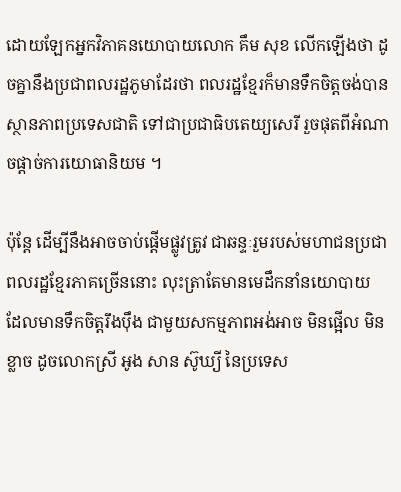ដោយឡែកអ្នកវិភាគនយោបាយលោក គឹម សុខ លើកឡើងថា ដូចគ្នានឹងប្រជាពលរដ្ឋភូមាដែរថា ពលរដ្ឋខ្មែរក៏មានទឹកចិត្តចង់បានស្ថានភាពប្រទេសជាតិ ទៅជាប្រជាធិបតេយ្យសេរី រួចផុតពីអំណាចផ្ដាច់ការយោធានិយម ។

ប៉ុន្តែ ដើម្បីនឹងអាចចាប់ផ្ដើមផ្លូវត្រូវ ជាឆន្ទៈរួមរបស់មហាជនប្រជាពលរដ្ឋខ្មែរភាគច្រើននោះ លុះត្រាតែមានមេដឹកនាំនយោបាយ ដែលមានទឹកចិត្តរឹងប៉ឹង ជាមួយសកម្មភាពអង់អាច មិនផ្អើល មិនខ្លាច ដូចលោកស្រី អូង សាន ស៊ូឃ្យី នៃប្រទេស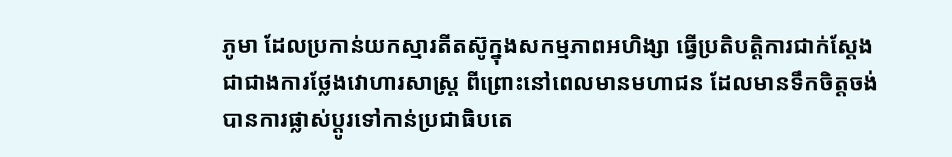ភូមា ដែលប្រកាន់យកស្មារតីតស៊ូក្នុងសកម្មភាពអហិង្សា ធ្វើប្រតិបត្តិការជាក់ស្ដែង ជាជាងការថ្លែងវោហារសាស្ត្រ ពីព្រោះនៅពេលមានមហាជន ដែលមានទឹកចិត្តចង់បានការផ្លាស់ប្ដូរទៅកាន់ប្រជាធិបតេ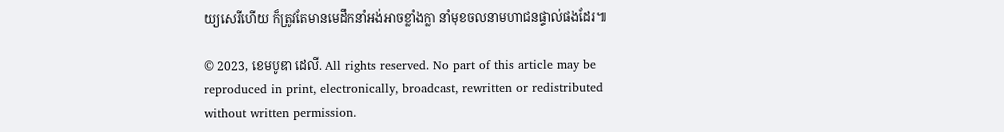យ្យសេរីហើយ ក៏ត្រូវតែមានមេដឹកនាំអង់អាចខ្លាំងក្លា នាំមុខចលនាមហាជនផ្ទាល់ផងដែរ៕

© 2023, ខេមបូឌា ដេលី. All rights reserved. No part of this article may be reproduced in print, electronically, broadcast, rewritten or redistributed without written permission.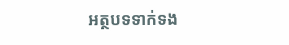អត្ថបទទាក់ទង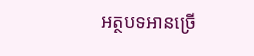អត្ថបទអានច្រើ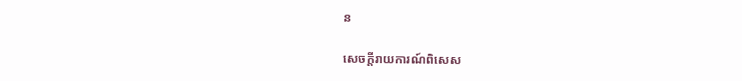ន

សេចក្ដីរាយការណ៍ពិសេស